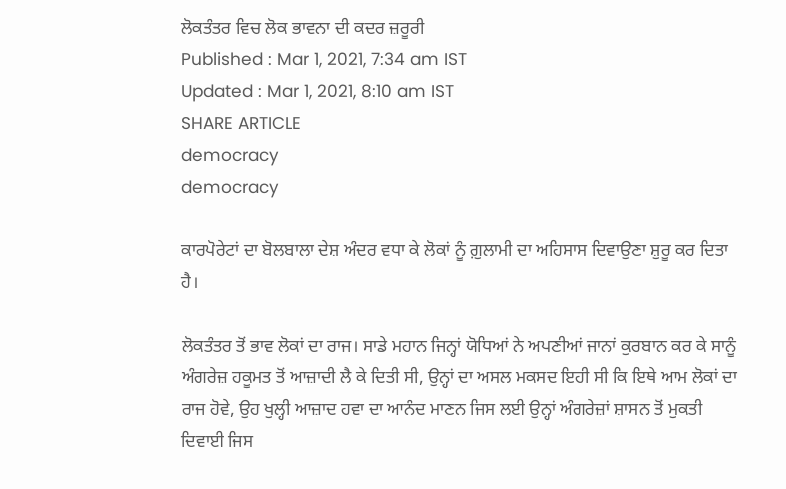ਲੋਕਤੰਤਰ ਵਿਚ ਲੋਕ ਭਾਵਨਾ ਦੀ ਕਦਰ ਜ਼ਰੂਰੀ
Published : Mar 1, 2021, 7:34 am IST
Updated : Mar 1, 2021, 8:10 am IST
SHARE ARTICLE
democracy
democracy

ਕਾਰਪੋਰੇਟਾਂ ਦਾ ਬੋਲਬਾਲਾ ਦੇਸ਼ ਅੰਦਰ ਵਧਾ ਕੇ ਲੋਕਾਂ ਨੂੰ ਗ਼ੁਲਾਮੀ ਦਾ ਅਹਿਸਾਸ ਦਿਵਾਉਣਾ ਸ਼ੁਰੂ ਕਰ ਦਿਤਾ ਹੈ।

ਲੋਕਤੰਤਰ ਤੋਂ ਭਾਵ ਲੋਕਾਂ ਦਾ ਰਾਜ। ਸਾਡੇ ਮਹਾਨ ਜਿਨ੍ਹਾਂ ਯੋਧਿਆਂ ਨੇ ਅਪਣੀਆਂ ਜਾਨਾਂ ਕੁਰਬਾਨ ਕਰ ਕੇ ਸਾਨੂੰ ਅੰਗਰੇਜ਼ ਹਕੂਮਤ ਤੋਂ ਆਜ਼ਾਦੀ ਲੈ ਕੇ ਦਿਤੀ ਸੀ, ਉਨ੍ਹਾਂ ਦਾ ਅਸਲ ਮਕਸਦ ਇਹੀ ਸੀ ਕਿ ਇਥੇ ਆਮ ਲੋਕਾਂ ਦਾ ਰਾਜ ਹੋਵੇ, ਉਹ ਖੁਲ੍ਹੀ ਆਜ਼ਾਦ ਹਵਾ ਦਾ ਆਨੰਦ ਮਾਣਨ ਜਿਸ ਲਈ ਉਨ੍ਹਾਂ ਅੰਗਰੇਜ਼ਾਂ ਸ਼ਾਸਨ ਤੋਂ ਮੁਕਤੀ ਦਿਵਾਈ ਜਿਸ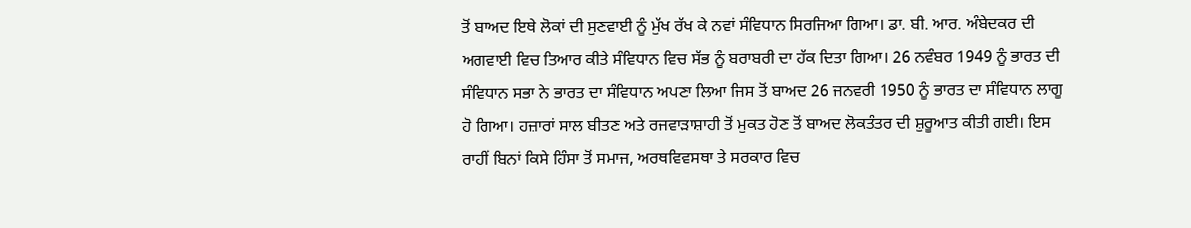ਤੋਂ ਬਾਅਦ ਇਥੇ ਲੋਕਾਂ ਦੀ ਸੁਣਵਾਈ ਨੂੰ ਮੁੱਖ ਰੱਖ ਕੇ ਨਵਾਂ ਸੰਵਿਧਾਨ ਸਿਰਜਿਆ ਗਿਆ। ਡਾ. ਬੀ. ਆਰ. ਅੰਬੇਦਕਰ ਦੀ ਅਗਵਾਈ ਵਿਚ ਤਿਆਰ ਕੀਤੇ ਸੰਵਿਧਾਨ ਵਿਚ ਸੱਭ ਨੂੰ ਬਰਾਬਰੀ ਦਾ ਹੱਕ ਦਿਤਾ ਗਿਆ। 26 ਨਵੰਬਰ 1949 ਨੂੰ ਭਾਰਤ ਦੀ ਸੰਵਿਧਾਨ ਸਭਾ ਨੇ ਭਾਰਤ ਦਾ ਸੰਵਿਧਾਨ ਅਪਣਾ ਲਿਆ ਜਿਸ ਤੋਂ ਬਾਅਦ 26 ਜਨਵਰੀ 1950 ਨੂੰ ਭਾਰਤ ਦਾ ਸੰਵਿਧਾਨ ਲਾਗੂ ਹੋ ਗਿਆ। ਹਜ਼ਾਰਾਂ ਸਾਲ ਬੀਤਣ ਅਤੇ ਰਜਵਾੜਾਸ਼ਾਹੀ ਤੋਂ ਮੁਕਤ ਹੋਣ ਤੋਂ ਬਾਅਦ ਲੋਕਤੰਤਰ ਦੀ ਸ਼ੁਰੂਆਤ ਕੀਤੀ ਗਈ। ਇਸ ਰਾਹੀਂ ਬਿਨਾਂ ਕਿਸੇ ਹਿੰਸਾ ਤੋਂ ਸਮਾਜ, ਅਰਥਵਿਵਸਥਾ ਤੇ ਸਰਕਾਰ ਵਿਚ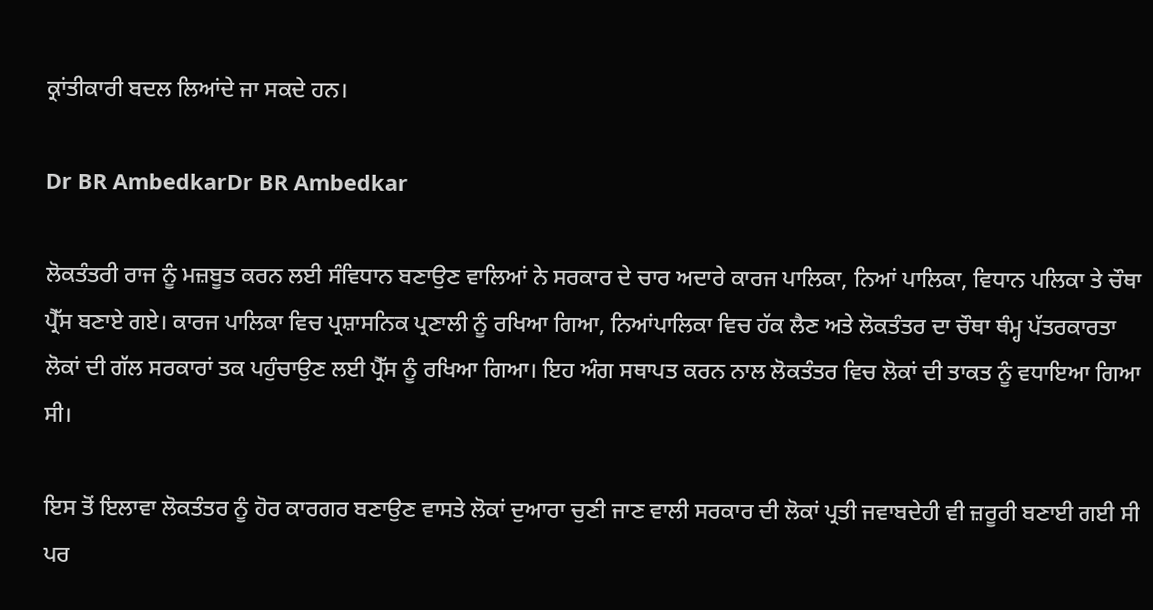ਕ੍ਰਾਂਤੀਕਾਰੀ ਬਦਲ ਲਿਆਂਦੇ ਜਾ ਸਕਦੇ ਹਨ।

Dr BR AmbedkarDr BR Ambedkar

ਲੋਕਤੰਤਰੀ ਰਾਜ ਨੂੰ ਮਜ਼ਬੂਤ ਕਰਨ ਲਈ ਸੰਵਿਧਾਨ ਬਣਾਉਣ ਵਾਲਿਆਂ ਨੇ ਸਰਕਾਰ ਦੇ ਚਾਰ ਅਦਾਰੇ ਕਾਰਜ ਪਾਲਿਕਾ, ਨਿਆਂ ਪਾਲਿਕਾ, ਵਿਧਾਨ ਪਲਿਕਾ ਤੇ ਚੌਥਾ ਪ੍ਰੈੱਸ ਬਣਾਏ ਗਏ। ਕਾਰਜ ਪਾਲਿਕਾ ਵਿਚ ਪ੍ਰਸ਼ਾਸਨਿਕ ਪ੍ਰਣਾਲੀ ਨੂੰ ਰਖਿਆ ਗਿਆ, ਨਿਆਂਪਾਲਿਕਾ ਵਿਚ ਹੱਕ ਲੈਣ ਅਤੇ ਲੋਕਤੰਤਰ ਦਾ ਚੌਥਾ ਥੰਮ੍ਹ ਪੱਤਰਕਾਰਤਾ ਲੋਕਾਂ ਦੀ ਗੱਲ ਸਰਕਾਰਾਂ ਤਕ ਪਹੁੰਚਾਉਣ ਲਈ ਪ੍ਰੈੱਸ ਨੂੰ ਰਖਿਆ ਗਿਆ। ਇਹ ਅੰਗ ਸਥਾਪਤ ਕਰਨ ਨਾਲ ਲੋਕਤੰਤਰ ਵਿਚ ਲੋਕਾਂ ਦੀ ਤਾਕਤ ਨੂੰ ਵਧਾਇਆ ਗਿਆ ਸੀ।

ਇਸ ਤੋਂ ਇਲਾਵਾ ਲੋਕਤੰਤਰ ਨੂੰ ਹੋਰ ਕਾਰਗਰ ਬਣਾਉਣ ਵਾਸਤੇ ਲੋਕਾਂ ਦੁਆਰਾ ਚੁਣੀ ਜਾਣ ਵਾਲੀ ਸਰਕਾਰ ਦੀ ਲੋਕਾਂ ਪ੍ਰਤੀ ਜਵਾਬਦੇਹੀ ਵੀ ਜ਼ਰੂਰੀ ਬਣਾਈ ਗਈ ਸੀ ਪਰ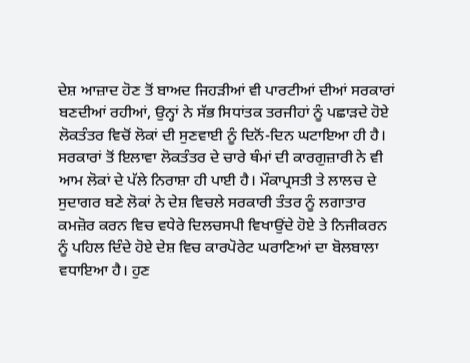ਦੇਸ਼ ਆਜ਼ਾਦ ਹੋਣ ਤੋਂ ਬਾਅਦ ਜਿਹੜੀਆਂ ਵੀ ਪਾਰਟੀਆਂ ਦੀਆਂ ਸਰਕਾਰਾਂ ਬਣਦੀਆਂ ਰਹੀਆਂ, ਉਨ੍ਹਾਂ ਨੇ ਸੱਭ ਸਿਧਾਂਤਕ ਤਰਜੀਹਾਂ ਨੂੰ ਪਛਾੜਦੇ ਹੋਏ ਲੋਕਤੰਤਰ ਵਿਚੋਂ ਲੋਕਾਂ ਦੀ ਸੁਣਵਾਈ ਨੂੰ ਦਿਨੋਂ-ਦਿਨ ਘਟਾਇਆ ਹੀ ਹੈ। ਸਰਕਾਰਾਂ ਤੋਂ ਇਲਾਵਾ ਲੋਕਤੰਤਰ ਦੇ ਚਾਰੇ ਥੰਮਾਂ ਦੀ ਕਾਰਗੁਜ਼ਾਰੀ ਨੇ ਵੀ ਆਮ ਲੋਕਾਂ ਦੇ ਪੱਲੇ ਨਿਰਾਸ਼ਾ ਹੀ ਪਾਈ ਹੈ। ਮੌਕਾਪ੍ਰਸਤੀ ਤੇ ਲਾਲਚ ਦੇ ਸੁਦਾਗਰ ਬਣੇ ਲੋਕਾਂ ਨੇ ਦੇਸ਼ ਵਿਚਲੇ ਸਰਕਾਰੀ ਤੰਤਰ ਨੂੰ ਲਗਾਤਾਰ ਕਮਜ਼ੋਰ ਕਰਨ ਵਿਚ ਵਧੇਰੇ ਦਿਲਚਸਪੀ ਵਿਖਾਉਂਦੇ ਹੋਏ ਤੇ ਨਿਜੀਕਰਨ ਨੂੰ ਪਹਿਲ ਦਿੰਦੇ ਹੋਏ ਦੇਸ਼ ਵਿਚ ਕਾਰਪੋਰੇਟ ਘਰਾਣਿਆਂ ਦਾ ਬੋਲਬਾਲਾ ਵਧਾਇਆ ਹੈ। ਹੁਣ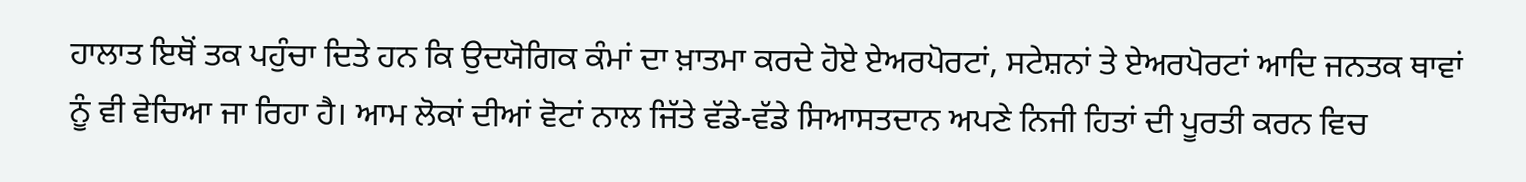ਹਾਲਾਤ ਇਥੋਂ ਤਕ ਪਹੁੰਚਾ ਦਿਤੇ ਹਨ ਕਿ ਉਦਯੋਗਿਕ ਕੰਮਾਂ ਦਾ ਖ਼ਾਤਮਾ ਕਰਦੇ ਹੋਏ ਏਅਰਪੋਰਟਾਂ, ਸਟੇਸ਼ਨਾਂ ਤੇ ਏਅਰਪੋਰਟਾਂ ਆਦਿ ਜਨਤਕ ਥਾਵਾਂ ਨੂੰ ਵੀ ਵੇਚਿਆ ਜਾ ਰਿਹਾ ਹੈ। ਆਮ ਲੋਕਾਂ ਦੀਆਂ ਵੋਟਾਂ ਨਾਲ ਜਿੱਤੇ ਵੱਡੇ-ਵੱਡੇ ਸਿਆਸਤਦਾਨ ਅਪਣੇ ਨਿਜੀ ਹਿਤਾਂ ਦੀ ਪੂਰਤੀ ਕਰਨ ਵਿਚ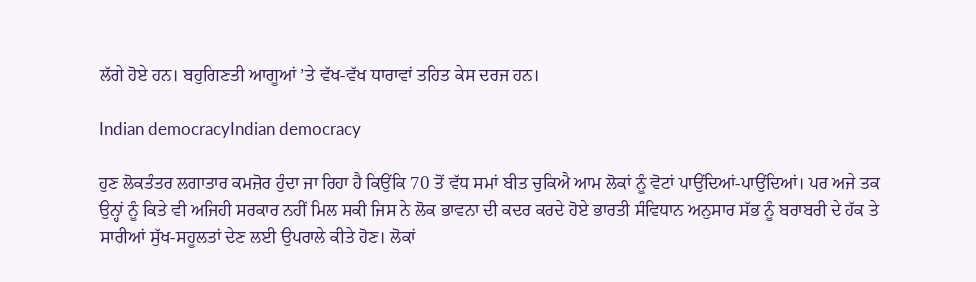ਲੱਗੇ ਹੋਏ ਹਨ। ਬਹੁਗਿਣਤੀ ਆਗੂਆਂ ’ਤੇ ਵੱਖ-ਵੱਖ ਧਾਰਾਵਾਂ ਤਹਿਤ ਕੇਸ ਦਰਜ ਹਨ।

Indian democracyIndian democracy

ਹੁਣ ਲੋਕਤੰਤਰ ਲਗਾਤਾਰ ਕਮਜ਼ੋਰ ਹੁੰਦਾ ਜਾ ਰਿਹਾ ਹੈ ਕਿਉਂਕਿ 70 ਤੋਂ ਵੱਧ ਸਮਾਂ ਬੀਤ ਚੁਕਿਐ ਆਮ ਲੋਕਾਂ ਨੂੰ ਵੋਟਾਂ ਪਾਉਂਦਿਆਂ-ਪਾਉਂਦਿਆਂ। ਪਰ ਅਜੇ ਤਕ ਉਨ੍ਹਾਂ ਨੂੰ ਕਿਤੇ ਵੀ ਅਜਿਹੀ ਸਰਕਾਰ ਨਹੀਂ ਮਿਲ ਸਕੀ ਜਿਸ ਨੇ ਲੋਕ ਭਾਵਨਾ ਦੀ ਕਦਰ ਕਰਦੇ ਹੋਏ ਭਾਰਤੀ ਸੰਵਿਧਾਨ ਅਨੁਸਾਰ ਸੱਭ ਨੂੰ ਬਰਾਬਰੀ ਦੇ ਹੱਕ ਤੇ ਸਾਰੀਆਂ ਸੁੱਖ-ਸਹੂਲਤਾਂ ਦੇਣ ਲਈ ਉਪਰਾਲੇ ਕੀਤੇ ਹੋਣ। ਲੋਕਾਂ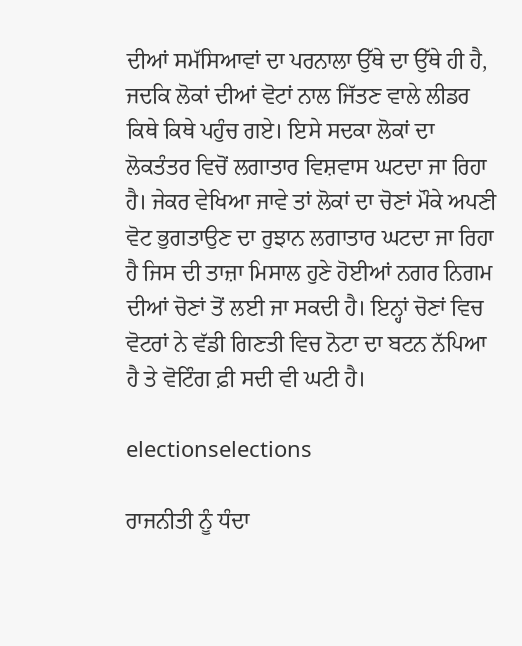ਦੀਆਂ ਸਮੱਸਿਆਵਾਂ ਦਾ ਪਰਨਾਲਾ ਉੱਥੇ ਦਾ ਉੱਥੇ ਹੀ ਹੈ, ਜਦਕਿ ਲੋਕਾਂ ਦੀਆਂ ਵੋਟਾਂ ਨਾਲ ਜਿੱਤਣ ਵਾਲੇ ਲੀਡਰ ਕਿਥੇ ਕਿਥੇ ਪਹੁੰਚ ਗਏ। ਇਸੇ ਸਦਕਾ ਲੋਕਾਂ ਦਾ ਲੋਕਤੰਤਰ ਵਿਚੋਂ ਲਗਾਤਾਰ ਵਿਸ਼ਵਾਸ ਘਟਦਾ ਜਾ ਰਿਹਾ ਹੈ। ਜੇਕਰ ਵੇਖਿਆ ਜਾਵੇ ਤਾਂ ਲੋਕਾਂ ਦਾ ਚੋਣਾਂ ਮੌਕੇ ਅਪਣੀ ਵੋਟ ਭੁਗਤਾਉਣ ਦਾ ਰੁਝਾਨ ਲਗਾਤਾਰ ਘਟਦਾ ਜਾ ਰਿਹਾ ਹੈ ਜਿਸ ਦੀ ਤਾਜ਼ਾ ਮਿਸਾਲ ਹੁਣੇ ਹੋਈਆਂ ਨਗਰ ਨਿਗਮ ਦੀਆਂ ਚੋਣਾਂ ਤੋਂ ਲਈ ਜਾ ਸਕਦੀ ਹੈ। ਇਨ੍ਹਾਂ ਚੋਣਾਂ ਵਿਚ ਵੋਟਰਾਂ ਨੇ ਵੱਡੀ ਗਿਣਤੀ ਵਿਚ ਨੋਟਾ ਦਾ ਬਟਨ ਨੱਪਿਆ ਹੈ ਤੇ ਵੋਟਿੰਗ ਫ਼ੀ ਸਦੀ ਵੀ ਘਟੀ ਹੈ।

electionselections

ਰਾਜਨੀਤੀ ਨੂੰ ਧੰਦਾ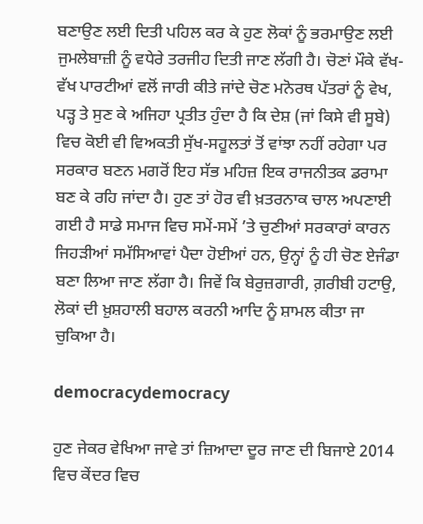ਬਣਾਉਣ ਲਈ ਦਿਤੀ ਪਹਿਲ ਕਰ ਕੇ ਹੁਣ ਲੋਕਾਂ ਨੂੰ ਭਰਮਾਉਣ ਲਈ ਜੁਮਲੇਬਾਜ਼ੀ ਨੂੰ ਵਧੇਰੇ ਤਰਜੀਹ ਦਿਤੀ ਜਾਣ ਲੱਗੀ ਹੈ। ਚੋਣਾਂ ਮੌਕੇ ਵੱਖ-ਵੱਖ ਪਾਰਟੀਆਂ ਵਲੋਂ ਜਾਰੀ ਕੀਤੇ ਜਾਂਦੇ ਚੋਣ ਮਨੋਰਥ ਪੱਤਰਾਂ ਨੂੰ ਵੇਖ, ਪੜ੍ਹ ਤੇ ਸੁਣ ਕੇ ਅਜਿਹਾ ਪ੍ਰਤੀਤ ਹੁੰਦਾ ਹੈ ਕਿ ਦੇਸ਼ (ਜਾਂ ਕਿਸੇ ਵੀ ਸੂਬੇ) ਵਿਚ ਕੋਈ ਵੀ ਵਿਅਕਤੀ ਸੁੱਖ-ਸਹੂਲਤਾਂ ਤੋਂ ਵਾਂਝਾ ਨਹੀਂ ਰਹੇਗਾ ਪਰ ਸਰਕਾਰ ਬਣਨ ਮਗਰੋਂ ਇਹ ਸੱਭ ਮਹਿਜ਼ ਇਕ ਰਾਜਨੀਤਕ ਡਰਾਮਾ ਬਣ ਕੇ ਰਹਿ ਜਾਂਦਾ ਹੈ। ਹੁਣ ਤਾਂ ਹੋਰ ਵੀ ਖ਼ਤਰਨਾਕ ਚਾਲ ਅਪਣਾਈ ਗਈ ਹੈ ਸਾਡੇ ਸਮਾਜ ਵਿਚ ਸਮੇਂ-ਸਮੇਂ ’ਤੇ ਚੁਣੀਆਂ ਸਰਕਾਰਾਂ ਕਾਰਨ ਜਿਹੜੀਆਂ ਸਮੱਸਿਆਵਾਂ ਪੈਦਾ ਹੋਈਆਂ ਹਨ, ਉਨ੍ਹਾਂ ਨੂੰ ਹੀ ਚੋਣ ਏਜੰਡਾ ਬਣਾ ਲਿਆ ਜਾਣ ਲੱਗਾ ਹੈ। ਜਿਵੇਂ ਕਿ ਬੇਰੁਜ਼ਗਾਰੀ, ਗ਼ਰੀਬੀ ਹਟਾਉ, ਲੋਕਾਂ ਦੀ ਖ਼ੁਸ਼ਹਾਲੀ ਬਹਾਲ ਕਰਨੀ ਆਦਿ ਨੂੰ ਸ਼ਾਮਲ ਕੀਤਾ ਜਾ ਚੁਕਿਆ ਹੈ।

democracydemocracy

ਹੁਣ ਜੇਕਰ ਵੇਖਿਆ ਜਾਵੇ ਤਾਂ ਜ਼ਿਆਦਾ ਦੂਰ ਜਾਣ ਦੀ ਬਿਜਾਏ 2014 ਵਿਚ ਕੇਂਦਰ ਵਿਚ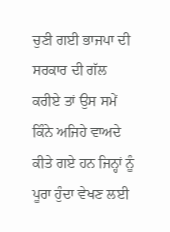ਚੁਣੀ ਗਈ ਭਾਜਪਾ ਦੀ ਸਰਕਾਰ ਦੀ ਗੱਲ ਕਰੀਏ ਤਾਂ ਉਸ ਸਮੇਂ ਕਿੰਨੇ ਅਜਿਹੇ ਵਾਅਦੇ ਕੀਤੇ ਗਏ ਹਨ ਜਿਨ੍ਹਾਂ ਨੂੰ ਪੂਰਾ ਹੁੰਦਾ ਵੇਖਣ ਲਈ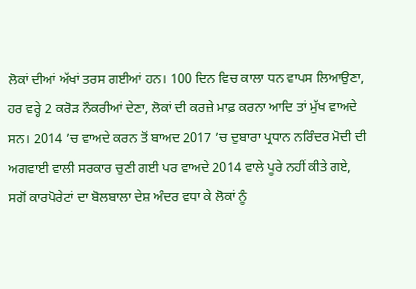ਲੋਕਾਂ ਦੀਆਂ ਅੱਖਾਂ ਤਰਸ ਗਈਆਂ ਹਨ। 100 ਦਿਨ ਵਿਚ ਕਾਲਾ ਧਨ ਵਾਪਸ ਲਿਆਉਣਾ, ਹਰ ਵਰ੍ਹੇ 2 ਕਰੋੜ ਨੌਕਰੀਆਂ ਦੇਣਾ, ਲੋਕਾਂ ਦੀ ਕਰਜ਼ੇ ਮਾਫ਼ ਕਰਨਾ ਆਦਿ ਤਾਂ ਮੁੱਖ ਵਾਅਦੇ ਸਨ। 2014 ’ਚ ਵਾਅਦੇ ਕਰਨ ਤੋਂ ਬਾਅਦ 2017 ’ਚ ਦੁਬਾਰਾ ਪ੍ਰਧਾਨ ਨਰਿੰਦਰ ਮੋਦੀ ਦੀ ਅਗਵਾਈ ਵਾਲੀ ਸਰਕਾਰ ਚੁਣੀ ਗਈ ਪਰ ਵਾਅਦੇ 2014 ਵਾਲੇ ਪੂਰੇ ਨਹੀਂ ਕੀਤੇ ਗਏ, ਸਗੋਂ ਕਾਰਪੋਰੇਟਾਂ ਦਾ ਬੋਲਬਾਲਾ ਦੇਸ਼ ਅੰਦਰ ਵਧਾ ਕੇ ਲੋਕਾਂ ਨੂੰ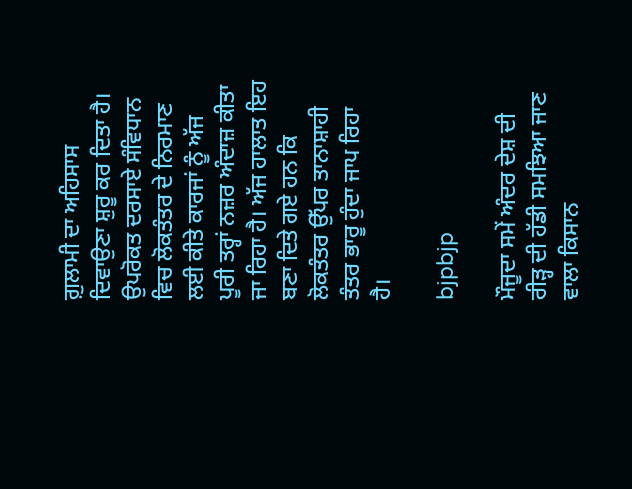ਗ਼ੁਲਾਮੀ ਦਾ ਅਹਿਸਾਸ ਦਿਵਾਉਣਾ ਸ਼ੁਰੂ ਕਰ ਦਿਤਾ ਹੈ। ਉਪਰੋਕਤ ਦਰਸਾਏ ਸੰਵਿਧਾਨ ਵਿਚ ਲੋਕਤੰਤਰ ਦੇ ਨਿਰਮਾਣ ਲਈ ਕੀਤੇ ਕਾਰਜਾਂ ਨੂੰ ਅੱਜ ਪੂਰੀ ਤਰ੍ਹਾਂ ਨਜ਼ਰ ਅੰਦਾਜ਼ ਕੀਤਾ ਜਾ ਰਿਹਾ ਹੈ। ਅੱਜ ਹਾਲਾਤ ਇਹ ਬਣਾ ਦਿਤੇ ਗਏ ਹਨ ਕਿ ਲੋਕਤੰਤਰ ਉੱਪਰ ਤਾਨਾਸ਼ਾਹੀ ਤੰਤਰ ਭਾਰੂ ਹੁੰਦਾ ਜਾਪ ਰਿਹਾ ਹੈ।

bjpbjp

ਮੌਜੂਦਾ ਸਮੇਂ ਅੰਦਰ ਦੇਸ਼ ਦੀ ਰੀੜ੍ਹ ਦੀ ਹੱਡੀ ਸਮਝਿਆ ਜਾਣ ਵਾਲਾ ਕਿਸਾਨ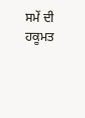ਸਮੇਂ ਦੀ ਹਕੂਮਤ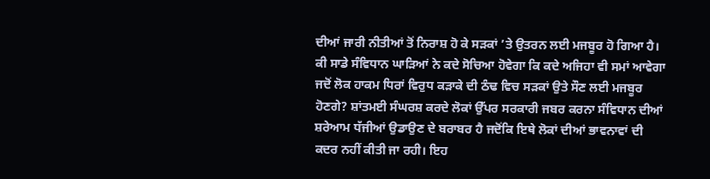ਦੀਆਂ ਜਾਰੀ ਨੀਤੀਆਂ ਤੋਂ ਨਿਰਾਸ਼ ਹੋ ਕੇ ਸੜਕਾਂ ’ਤੇ ਉਤਰਨ ਲਈ ਮਜਬੂਰ ਹੋ ਗਿਆ ਹੈ। ਕੀ ਸਾਡੇ ਸੰਵਿਧਾਨ ਘਾੜਿਆਂ ਨੇ ਕਦੇ ਸੋਚਿਆ ਹੋਵੇਗਾ ਕਿ ਕਦੇ ਅਜਿਹਾ ਵੀ ਸਮਾਂ ਆਵੇਗਾ ਜਦੋਂ ਲੋਕ ਹਾਕਮ ਧਿਰਾਂ ਵਿਰੁਧ ਕੜਾਕੇ ਦੀ ਠੰਢ ਵਿਚ ਸੜਕਾਂ ਉਤੇ ਸੌਣ ਲਈ ਮਜਬੂਰ ਹੋਣਗੇ? ਸ਼ਾਂਤਮਈ ਸੰਘਰਸ਼ ਕਰਦੇ ਲੋਕਾਂ ਉੱਪਰ ਸਰਕਾਰੀ ਜਬਰ ਕਰਨਾ ਸੰਵਿਧਾਨ ਦੀਆਂ ਸ਼ਰੇਆਮ ਧੱਜੀਆਂ ਉਡਾਉਣ ਦੇ ਬਰਾਬਰ ਹੈ ਜਦੋਂਕਿ ਇਥੇ ਲੋਕਾਂ ਦੀਆਂ ਭਾਵਨਾਵਾਂ ਦੀ ਕਦਰ ਨਹੀਂ ਕੀਤੀ ਜਾ ਰਹੀ। ਇਹ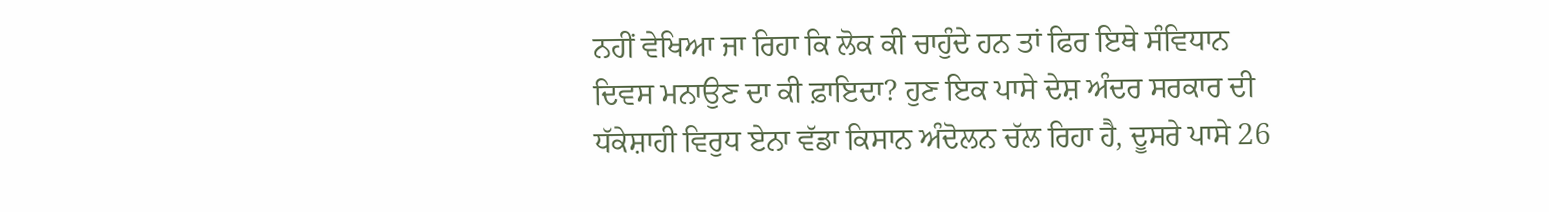ਨਹੀਂ ਵੇਖਿਆ ਜਾ ਰਿਹਾ ਕਿ ਲੋਕ ਕੀ ਚਾਹੁੰਦੇ ਹਨ ਤਾਂ ਫਿਰ ਇਥੇ ਸੰਵਿਧਾਨ ਦਿਵਸ ਮਨਾਉਣ ਦਾ ਕੀ ਫ਼ਾਇਦਾ? ਹੁਣ ਇਕ ਪਾਸੇ ਦੇਸ਼ ਅੰਦਰ ਸਰਕਾਰ ਦੀ ਧੱਕੇਸ਼ਾਹੀ ਵਿਰੁਧ ਏਨਾ ਵੱਡਾ ਕਿਸਾਨ ਅੰਦੋਲਨ ਚੱਲ ਰਿਹਾ ਹੈ, ਦੂਸਰੇ ਪਾਸੇ 26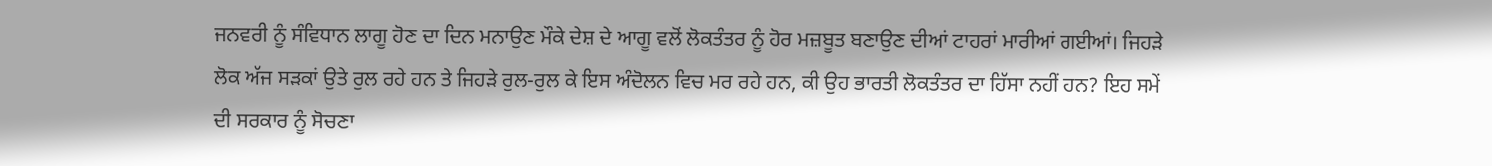ਜਨਵਰੀ ਨੂੰ ਸੰਵਿਧਾਨ ਲਾਗੂ ਹੋਣ ਦਾ ਦਿਨ ਮਨਾਉਣ ਮੌਕੇ ਦੇਸ਼ ਦੇ ਆਗੂ ਵਲੋਂ ਲੋਕਤੰਤਰ ਨੂੰ ਹੋਰ ਮਜ਼ਬੂਤ ਬਣਾਉਣ ਦੀਆਂ ਟਾਹਰਾਂ ਮਾਰੀਆਂ ਗਈਆਂ। ਜਿਹੜੇ ਲੋਕ ਅੱਜ ਸੜਕਾਂ ਉਤੇ ਰੁਲ ਰਹੇ ਹਨ ਤੇ ਜਿਹੜੇ ਰੁਲ-ਰੁਲ ਕੇ ਇਸ ਅੰਦੋਲਨ ਵਿਚ ਮਰ ਰਹੇ ਹਨ, ਕੀ ਉਹ ਭਾਰਤੀ ਲੋਕਤੰਤਰ ਦਾ ਹਿੱਸਾ ਨਹੀਂ ਹਨ? ਇਹ ਸਮੇਂ ਦੀ ਸਰਕਾਰ ਨੂੰ ਸੋਚਣਾ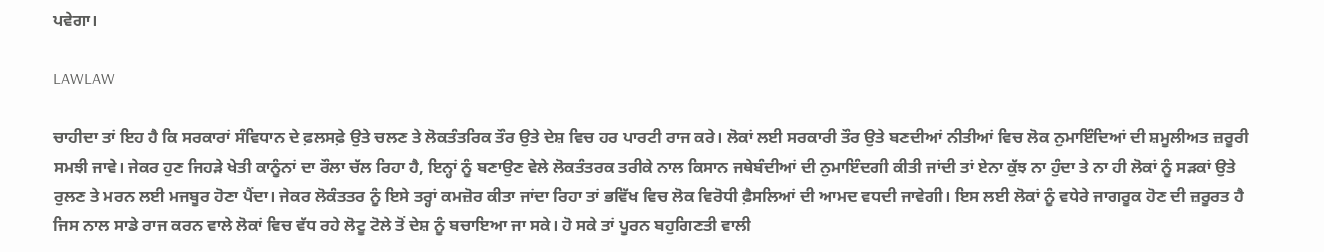ਪਵੇਗਾ।

LAWLAW

ਚਾਹੀਦਾ ਤਾਂ ਇਹ ਹੈ ਕਿ ਸਰਕਾਰਾਂ ਸੰਵਿਧਾਨ ਦੇ ਫ਼ਲਸਫ਼ੇ ਉਤੇ ਚਲਣ ਤੇ ਲੋਕਤੰਤਰਿਕ ਤੌਰ ਉਤੇ ਦੇਸ਼ ਵਿਚ ਹਰ ਪਾਰਟੀ ਰਾਜ ਕਰੇ। ਲੋਕਾਂ ਲਈ ਸਰਕਾਰੀ ਤੌਰ ਉਤੇ ਬਣਦੀਆਂ ਨੀਤੀਆਂ ਵਿਚ ਲੋਕ ਨੁਮਾਇੰਦਿਆਂ ਦੀ ਸ਼ਮੂਲੀਅਤ ਜ਼ਰੂਰੀ ਸਮਝੀ ਜਾਵੇ। ਜੇਕਰ ਹੁਣ ਜਿਹੜੇ ਖੇਤੀ ਕਾਨੂੰਨਾਂ ਦਾ ਰੌਲਾ ਚੱਲ ਰਿਹਾ ਹੈ, ਇਨ੍ਹਾਂ ਨੂੰ ਬਣਾਉਣ ਵੇਲੇ ਲੋਕਤੰਤਰਕ ਤਰੀਕੇ ਨਾਲ ਕਿਸਾਨ ਜਥੇਬੰਦੀਆਂ ਦੀ ਨੁਮਾਇੰਦਗੀ ਕੀਤੀ ਜਾਂਦੀ ਤਾਂ ਏਨਾ ਕੁੱਝ ਨਾ ਹੁੰਦਾ ਤੇ ਨਾ ਹੀ ਲੋਕਾਂ ਨੂੰ ਸੜਕਾਂ ਉਤੇ ਰੁਲਣ ਤੇ ਮਰਨ ਲਈ ਮਜਬੂਰ ਹੋਣਾ ਪੈਂਦਾ। ਜੇਕਰ ਲੋਕੰਤਤਰ ਨੂੰ ਇਸੇ ਤਰ੍ਹਾਂ ਕਮਜ਼ੋਰ ਕੀਤਾ ਜਾਂਦਾ ਰਿਹਾ ਤਾਂ ਭਵਿੱਖ ਵਿਚ ਲੋਕ ਵਿਰੋਧੀ ਫ਼ੈਸਲਿਆਂ ਦੀ ਆਮਦ ਵਧਦੀ ਜਾਵੇਗੀ। ਇਸ ਲਈ ਲੋਕਾਂ ਨੂੰ ਵਧੇਰੇ ਜਾਗਰੂਕ ਹੋਣ ਦੀ ਜ਼ਰੂਰਤ ਹੈ ਜਿਸ ਨਾਲ ਸਾਡੇ ਰਾਜ ਕਰਨ ਵਾਲੇ ਲੋਕਾਂ ਵਿਚ ਵੱਧ ਰਹੇ ਲੋਟੂ ਟੋਲੇ ਤੋਂ ਦੇਸ਼ ਨੂੰ ਬਚਾਇਆ ਜਾ ਸਕੇ। ਹੋ ਸਕੇ ਤਾਂ ਪੂਰਨ ਬਹੁਗਿਣਤੀ ਵਾਲੀ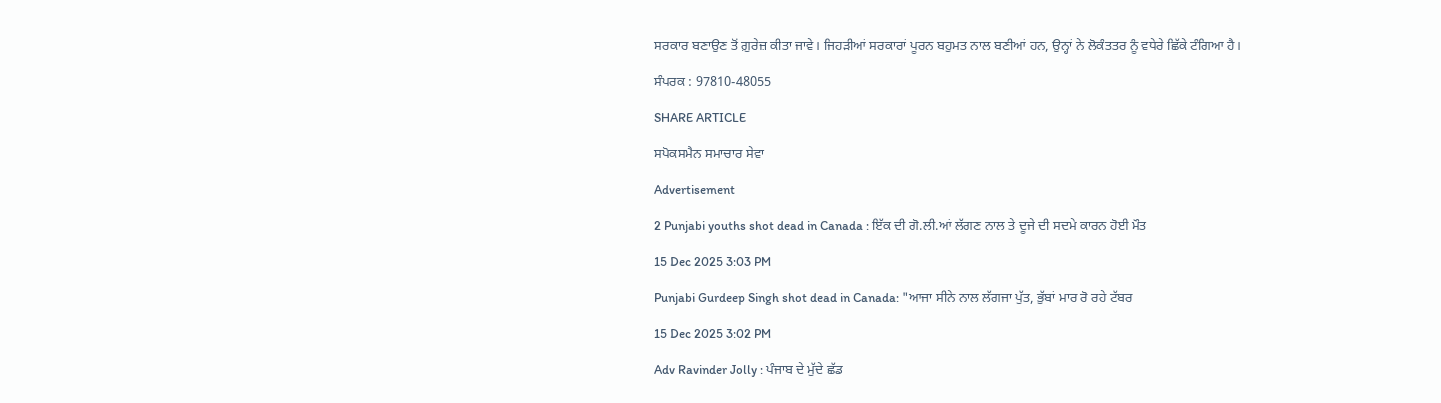ਸਰਕਾਰ ਬਣਾਉਣ ਤੋਂ ਗ਼ੁਰੇਜ਼ ਕੀਤਾ ਜਾਵੇ। ਜਿਹੜੀਆਂ ਸਰਕਾਰਾਂ ਪੂਰਨ ਬਹੁਮਤ ਨਾਲ ਬਣੀਆਂ ਹਨ, ਉਨ੍ਹਾਂ ਨੇ ਲੋਕੰਤਤਰ ਨੂੰ ਵਧੇਰੇ ਛਿੱਕੇ ਟੰਗਿਆ ਹੈ।

ਸੰਪਰਕ : 97810-48055

SHARE ARTICLE

ਸਪੋਕਸਮੈਨ ਸਮਾਚਾਰ ਸੇਵਾ

Advertisement

2 Punjabi youths shot dead in Canada : ਇੱਕ ਦੀ ਗੋ.ਲੀ.ਆਂ ਲੱਗਣ ਨਾਲ ਤੇ ਦੂਜੇ ਦੀ ਸਦਮੇ ਕਾਰਨ ਹੋਈ ਮੌਤ

15 Dec 2025 3:03 PM

Punjabi Gurdeep Singh shot dead in Canada: "ਆਜਾ ਸੀਨੇ ਨਾਲ ਲੱਗਜਾ ਪੁੱਤ, ਭੁੱਬਾਂ ਮਾਰ ਰੋ ਰਹੇ ਟੱਬਰ

15 Dec 2025 3:02 PM

Adv Ravinder Jolly : ਪੰਜਾਬ ਦੇ ਮੁੱਦੇ ਛੱਡ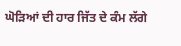ਘੋੜਿਆਂ ਦੀ ਹਾਰ ਜਿੱਤ ਦੇ ਕੰਮ ਲੱਗੇ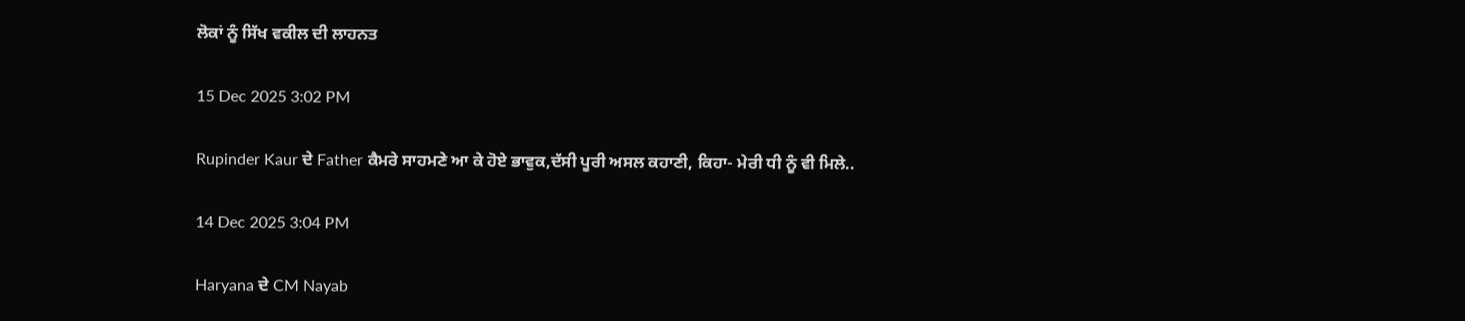ਲੋਕਾਂ ਨੂੰ ਸਿੱਖ ਵਕੀਲ ਦੀ ਲਾਹਨਤ

15 Dec 2025 3:02 PM

Rupinder Kaur ਦੇ Father ਕੈਮਰੇ ਸਾਹਮਣੇ ਆ ਕੇ ਹੋਏ ਭਾਵੁਕ,ਦੱਸੀ ਪੂਰੀ ਅਸਲ ਕਹਾਣੀ, ਕਿਹਾ- ਮੇਰੀ ਧੀ ਨੂੰ ਵੀ ਮਿਲੇ..

14 Dec 2025 3:04 PM

Haryana ਦੇ CM Nayab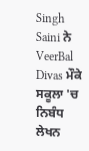Singh Saini ਨੇ VeerBal Divas ਮੌਕੇ ਸਕੂਲਾ 'ਚ ਨਿਬੰਧ ਲੇਖਨ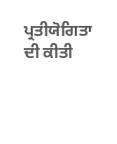ਪ੍ਰਤੀਯੋਗਿਤਾ ਦੀ ਕੀਤੀ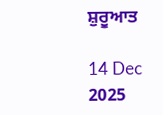ਸ਼ੁਰੂਆਤ

14 Dec 2025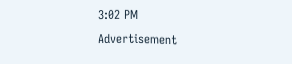3:02 PM
Advertisement